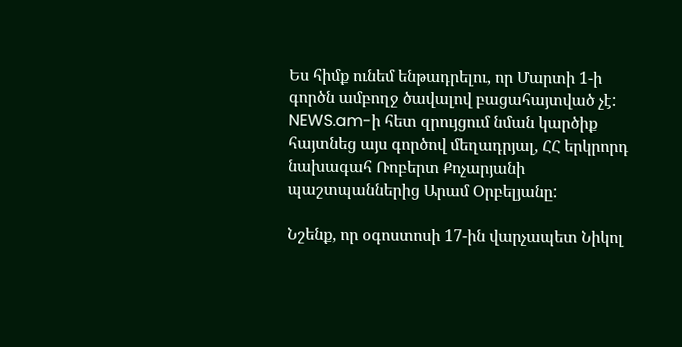Ես հիմք ունեմ ենթադրելու, որ Մարտի 1-ի գործն ամբողջ ծավալով բացահայտված չէ: NEWS.am-ի հետ զրույցում նման կարծիք հայտնեց այս գործով մեղադրյալ, ՀՀ երկրորդ նախագահ Ռոբերտ Քոչարյանի պաշտպաններից Արամ Օրբելյանը:

Նշենք, որ օգոստոսի 17-ին վարչապետ Նիկոլ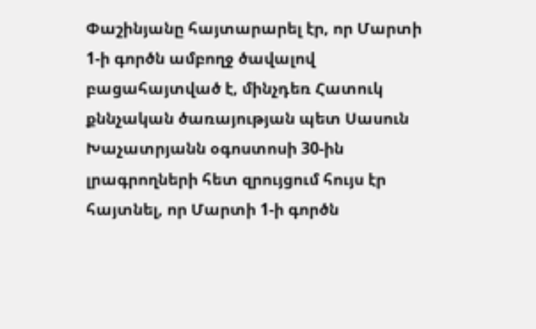Փաշինյանը հայտարարել էր, որ Մարտի 1-ի գործն ամբողջ ծավալով բացահայտված է, մինչդեռ Հատուկ քննչական ծառայության պետ Սասուն Խաչատրյանն օգոստոսի 30-ին լրագրողների հետ զրույցում հույս էր հայտնել, որ Մարտի 1-ի գործն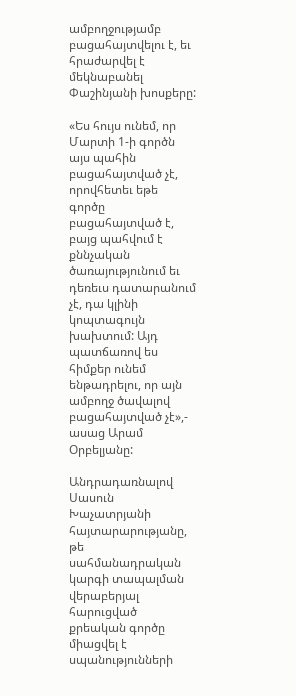ամբողջությամբ բացահայտվելու է, եւ հրաժարվել է մեկնաբանել Փաշինյանի խոսքերը:

«Ես հույս ունեմ, որ Մարտի 1-ի գործն այս պահին բացահայտված չէ, որովհետեւ եթե գործը բացահայտված է, բայց պահվում է քննչական ծառայությունում եւ դեռեւս դատարանում չէ, դա կլինի կոպտագույն խախտում: Այդ պատճառով ես հիմքեր ունեմ ենթադրելու, որ այն ամբողջ ծավալով բացահայտված չէ»,- ասաց Արամ Օրբելյանը:

Անդրադառնալով Սասուն Խաչատրյանի հայտարարությանը, թե սահմանադրական կարգի տապալման վերաբերյալ հարուցված քրեական գործը միացվել է սպանությունների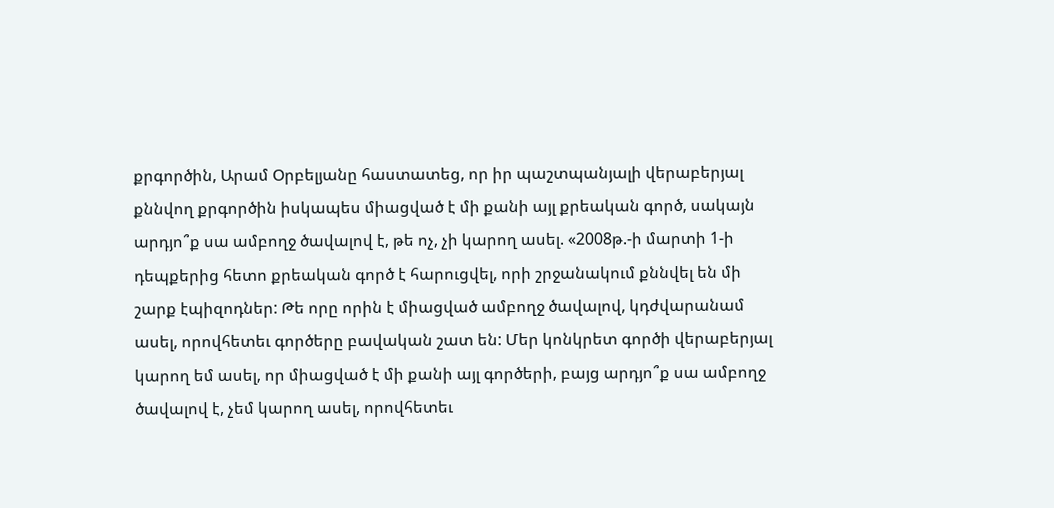քրգործին, Արամ Օրբելյանը հաստատեց, որ իր պաշտպանյալի վերաբերյալ քննվող քրգործին իսկապես միացված է մի քանի այլ քրեական գործ, սակայն արդյո՞ք սա ամբողջ ծավալով է, թե ոչ, չի կարող ասել. «2008թ.-ի մարտի 1-ի դեպքերից հետո քրեական գործ է հարուցվել, որի շրջանակում քննվել են մի շարք էպիզոդներ: Թե որը որին է միացված ամբողջ ծավալով, կդժվարանամ ասել, որովհետեւ գործերը բավական շատ են: Մեր կոնկրետ գործի վերաբերյալ կարող եմ ասել, որ միացված է մի քանի այլ գործերի, բայց արդյո՞ք սա ամբողջ ծավալով է, չեմ կարող ասել, որովհետեւ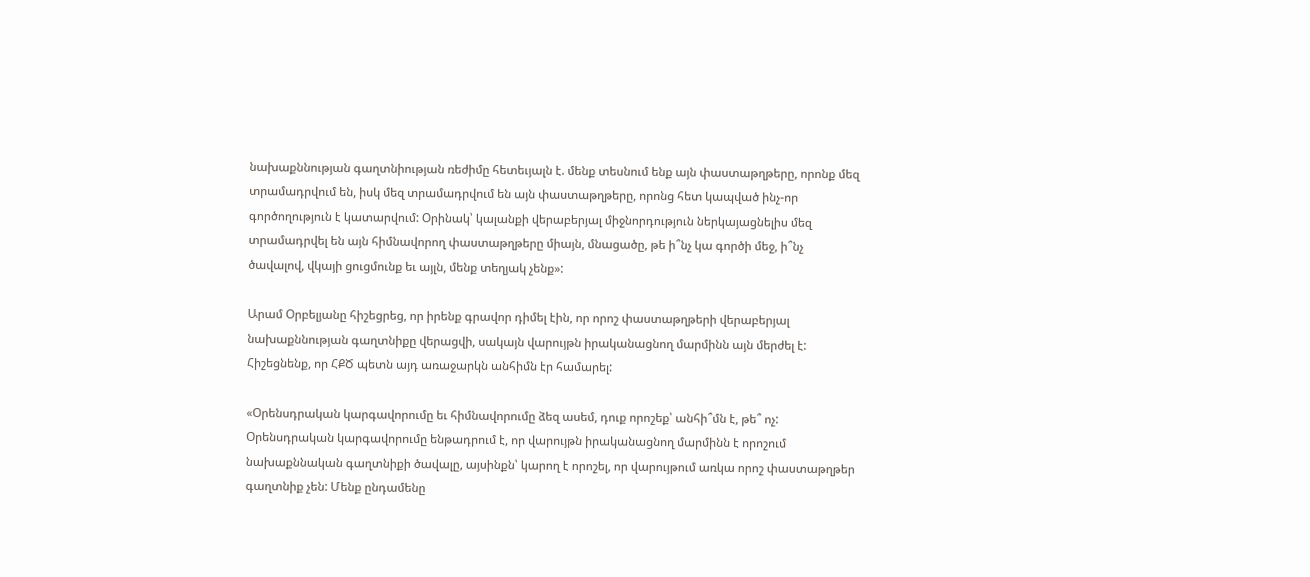նախաքննության գաղտնիության ռեժիմը հետեւյալն է. մենք տեսնում ենք այն փաստաթղթերը, որոնք մեզ տրամադրվում են, իսկ մեզ տրամադրվում են այն փաստաթղթերը, որոնց հետ կապված ինչ-որ գործողություն է կատարվում: Օրինակ՝ կալանքի վերաբերյալ միջնորդություն ներկայացնելիս մեզ տրամադրվել են այն հիմնավորող փաստաթղթերը միայն, մնացածը, թե ի՞նչ կա գործի մեջ, ի՞նչ ծավալով, վկայի ցուցմունք եւ այլն, մենք տեղյակ չենք»:

Արամ Օրբելյանը հիշեցրեց, որ իրենք գրավոր դիմել էին, որ որոշ փաստաթղթերի վերաբերյալ նախաքննության գաղտնիքը վերացվի, սակայն վարույթն իրականացնող մարմինն այն մերժել է: Հիշեցնենք, որ ՀՔԾ պետն այդ առաջարկն անհիմն էր համարել:

«Օրենսդրական կարգավորումը եւ հիմնավորումը ձեզ ասեմ, դուք որոշեք՝ անհի՞մն է, թե՞ ոչ: Օրենսդրական կարգավորումը ենթադրում է, որ վարույթն իրականացնող մարմինն է որոշում նախաքննական գաղտնիքի ծավալը, այսինքն՝ կարող է որոշել, որ վարույթում առկա որոշ փաստաթղթեր գաղտնիք չեն: Մենք ընդամենը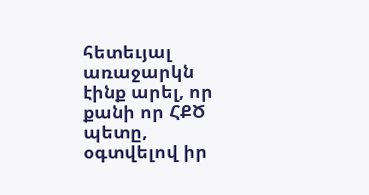հետեւյալ առաջարկն էինք արել, որ քանի որ ՀՔԾ պետը, օգտվելով իր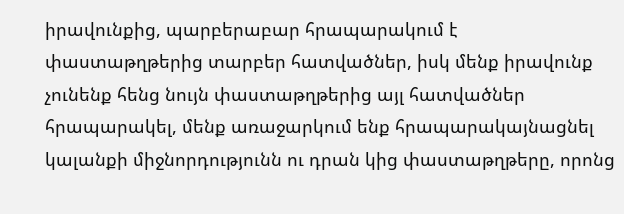իրավունքից, պարբերաբար հրապարակում է փաստաթղթերից տարբեր հատվածներ, իսկ մենք իրավունք չունենք հենց նույն փաստաթղթերից այլ հատվածներ հրապարակել, մենք առաջարկում ենք հրապարակայնացնել կալանքի միջնորդությունն ու դրան կից փաստաթղթերը, որոնց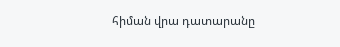հիման վրա դատարանը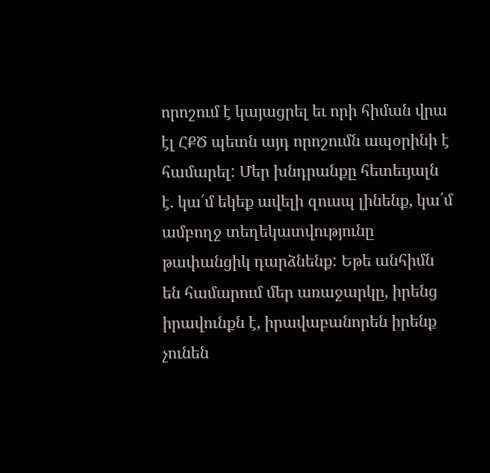որոշում է կայացրել եւ որի հիման վրա էլ ՀՔԾ պետն այդ որոշումն ապօրինի է համարել: Մեր խնդրանքը հետեւյալն է. կա՛մ եկեք ավելի զուսպ լինենք, կա՛մ ամբողջ տեղեկատվությունը թափանցիկ դարձնենք: Եթե անհիմն են համարում մեր առաջարկը, իրենց իրավունքն է, իրավաբանորեն իրենք չունեն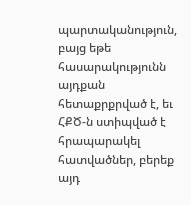պարտականություն, բայց եթե հասարակությունն այդքան հետաքրքրված է, եւ ՀՔԾ-ն ստիպված է հրապարակել հատվածներ, բերեք այդ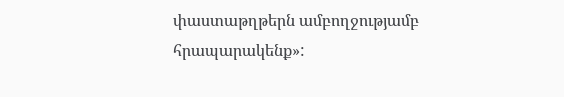փաստաթղթերն ամբողջությամբ հրապարակենք»: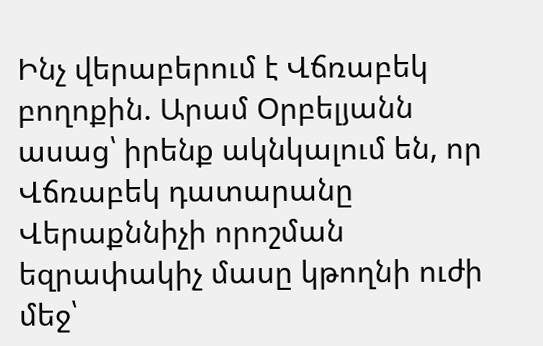Ինչ վերաբերում է Վճռաբեկ բողոքին. Արամ Օրբելյանն ասաց՝ իրենք ակնկալում են, որ Վճռաբեկ դատարանը Վերաքննիչի որոշման եզրափակիչ մասը կթողնի ուժի մեջ՝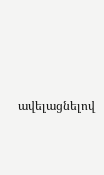ավելացնելով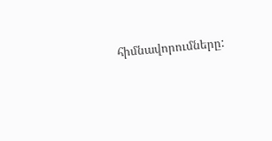հիմնավորումները: